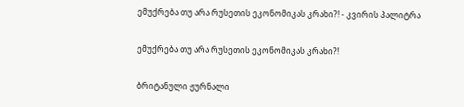ემუქრება თუ არა რუსეთის ეკონომიკას კრახი?! - კვირის პალიტრა

ემუქრება თუ არა რუსეთის ეკონომიკას კრახი?!

ბრიტანული ჟურნალი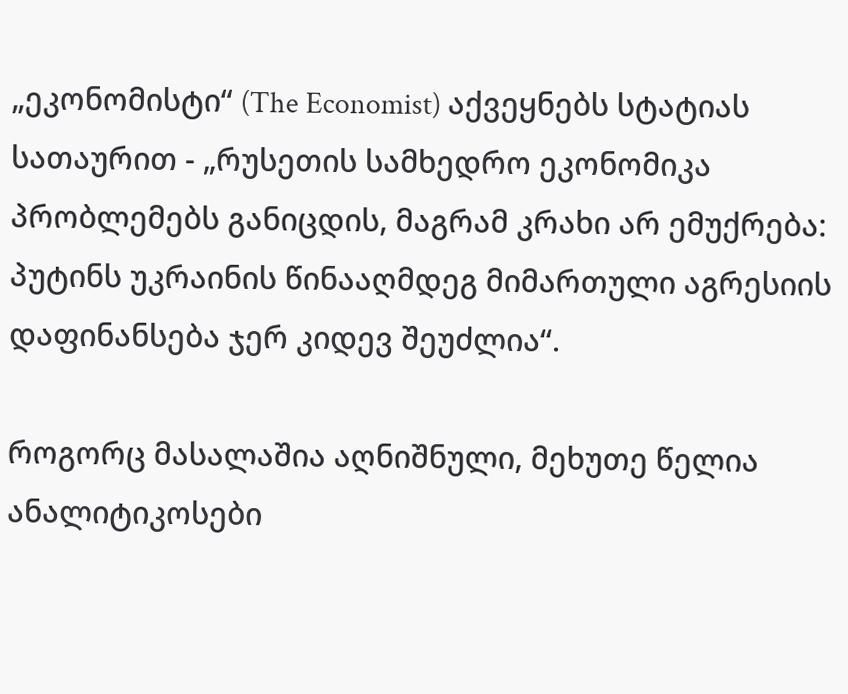„ეკონომისტი“ (The Economist) აქვეყნებს სტატიას სათაურით - „რუსეთის სამხედრო ეკონომიკა პრობლემებს განიცდის, მაგრამ კრახი არ ემუქრება: პუტინს უკრაინის წინააღმდეგ მიმართული აგრესიის დაფინანსება ჯერ კიდევ შეუძლია“.

როგორც მასალაშია აღნიშნული, მეხუთე წელია ანალიტიკოსები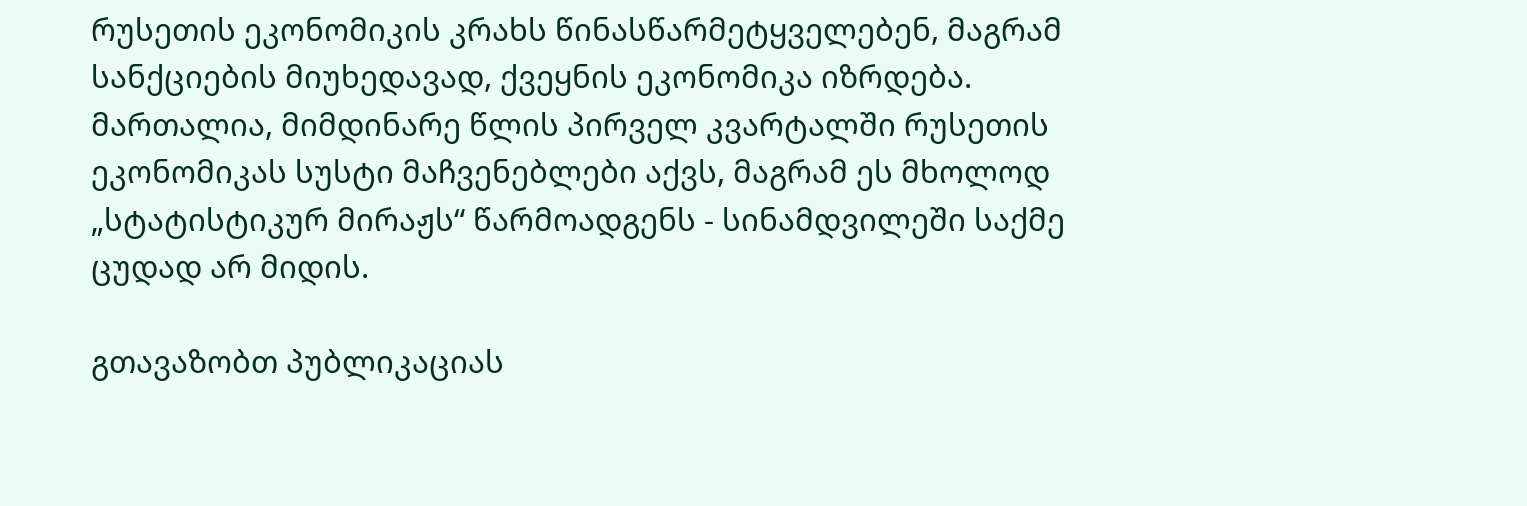რუსეთის ეკონომიკის კრახს წინასწარმეტყველებენ, მაგრამ სანქციების მიუხედავად, ქვეყნის ეკონომიკა იზრდება. მართალია, მიმდინარე წლის პირველ კვარტალში რუსეთის ეკონომიკას სუსტი მაჩვენებლები აქვს, მაგრამ ეს მხოლოდ „სტატისტიკურ მირაჟს“ წარმოადგენს - სინამდვილეში საქმე ცუდად არ მიდის.

გთავაზობთ პუბლიკაციას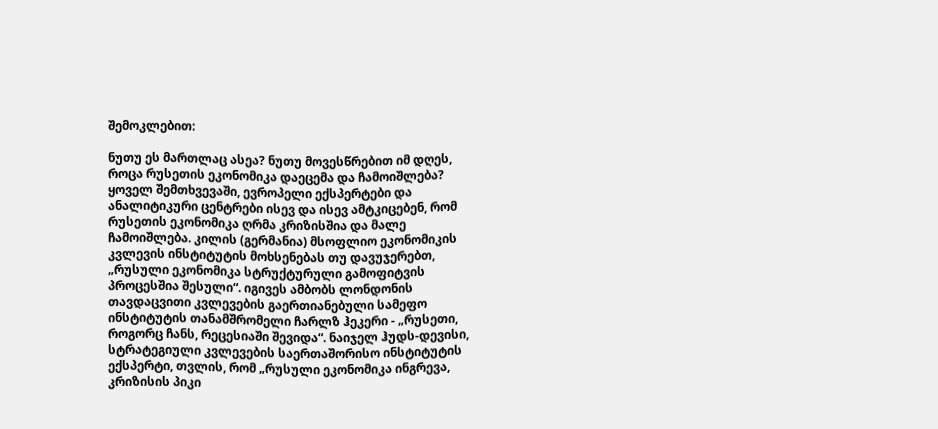შემოკლებით:

ნუთუ ეს მართლაც ასეა? ნუთუ მოვესწრებით იმ დღეს, როცა რუსეთის ეკონომიკა დაეცემა და ჩამოიშლება? ყოველ შემთხვევაში, ევროპელი ექსპერტები და ანალიტიკური ცენტრები ისევ და ისევ ამტკიცებენ, რომ რუსეთის ეკონომიკა ღრმა კრიზისშია და მალე ჩამოიშლება. კილის (გერმანია) მსოფლიო ეკონომიკის კვლევის ინსტიტუტის მოხსენებას თუ დავუჯერებთ, „რუსული ეკონომიკა სტრუქტურული გამოფიტვის პროცესშია შესული“. იგივეს ამბობს ლონდონის თავდაცვითი კვლევების გაერთიანებული სამეფო ინსტიტუტის თანამშრომელი ჩარლზ ჰეკერი - „რუსეთი, როგორც ჩანს, რეცესიაში შევიდა“. ნაიჯელ ჰუდს-დევისი, სტრატეგიული კვლევების საერთაშორისო ინსტიტუტის ექსპერტი, თვლის, რომ „რუსული ეკონომიკა ინგრევა, კრიზისის პიკი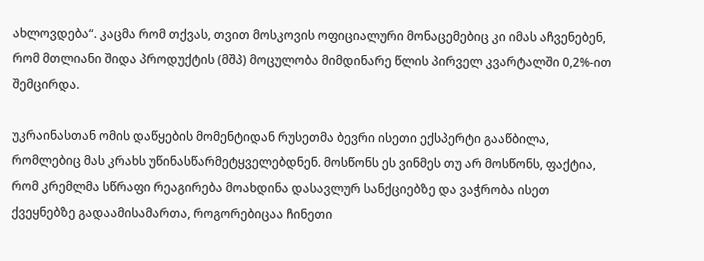ახლოვდება“. კაცმა რომ თქვას, თვით მოსკოვის ოფიციალური მონაცემებიც კი იმას აჩვენებენ, რომ მთლიანი შიდა პროდუქტის (მშპ) მოცულობა მიმდინარე წლის პირველ კვარტალში 0,2%-ით შემცირდა.

უკრაინასთან ომის დაწყების მომენტიდან რუსეთმა ბევრი ისეთი ექსპერტი გააწბილა, რომლებიც მას კრახს უწინასწარმეტყველებდნენ. მოსწონს ეს ვინმეს თუ არ მოსწონს, ფაქტია, რომ კრემლმა სწრაფი რეაგირება მოახდინა დასავლურ სანქციებზე და ვაჭრობა ისეთ ქვეყნებზე გადაამისამართა, როგორებიცაა ჩინეთი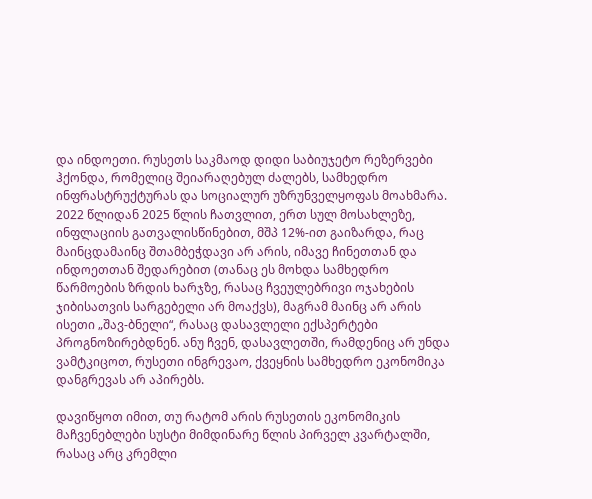და ინდოეთი. რუსეთს საკმაოდ დიდი საბიუჯეტო რეზერვები ჰქონდა, რომელიც შეიარაღებულ ძალებს, სამხედრო ინფრასტრუქტურას და სოციალურ უზრუნველყოფას მოახმარა. 2022 წლიდან 2025 წლის ჩათვლით, ერთ სულ მოსახლეზე, ინფლაციის გათვალისწინებით, მშპ 12%-ით გაიზარდა, რაც მაინცდამაინც შთამბეჭდავი არ არის, იმავე ჩინეთთან და ინდოეთთან შედარებით (თანაც ეს მოხდა სამხედრო წარმოების ზრდის ხარჯზე, რასაც ჩვეულებრივი ოჯახების ჯიბისათვის სარგებელი არ მოაქვს), მაგრამ მაინც არ არის ისეთი „შავ-ბნელი“, რასაც დასავლელი ექსპერტები პროგნოზირებდნენ. ანუ ჩვენ, დასავლეთში, რამდენიც არ უნდა ვამტკიცოთ, რუსეთი ინგრევაო, ქვეყნის სამხედრო ეკონომიკა დანგრევას არ აპირებს.

დავიწყოთ იმით, თუ რატომ არის რუსეთის ეკონომიკის მაჩვენებლები სუსტი მიმდინარე წლის პირველ კვარტალში, რასაც არც კრემლი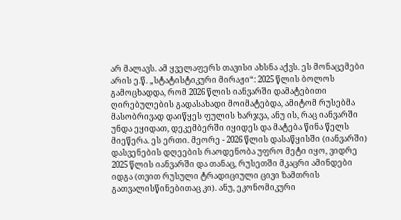არ მალავს. ამ ყველაფერს თავისი ახსნა აქვს. ეს მონაცემები არის ე.წ. „სტატისტიკური მირაჟი“: 2025 წლის ბოლოს გამოცხადდა, რომ 2026 წლის იანვარში დამატებითი ღირებულების გადასახადი მოიმატებდა, ამიტომ რუსებმა მასობრივად დაიწყეს ფულის ხარჯვა, ანუ ის, რაც იანვარში უნდა ეყიდათ, დეკემბერში იყიდეს და მატება წინა წელს მიეწერა. ეს ერთი. მეორე - 2026 წლის დასაწყისში (იანვარში) დასვენების დღეების რაოდენობა უფრო მეტი იყო, ვიდრე 2025 წლის იანვარში და თანაც, რუსეთში მკაცრი ამინდები იდგა (თვით რუსული ტრადიციული ცივი ზამთრის გათვალისწინებითაც კი). ანუ, ეკონომიკური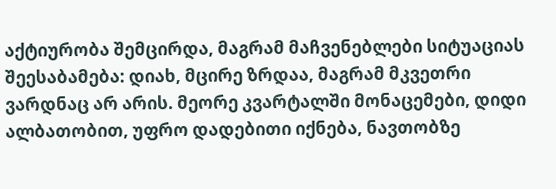აქტიურობა შემცირდა, მაგრამ მაჩვენებლები სიტუაციას შეესაბამება: დიახ, მცირე ზრდაა, მაგრამ მკვეთრი ვარდნაც არ არის. მეორე კვარტალში მონაცემები, დიდი ალბათობით, უფრო დადებითი იქნება, ნავთობზე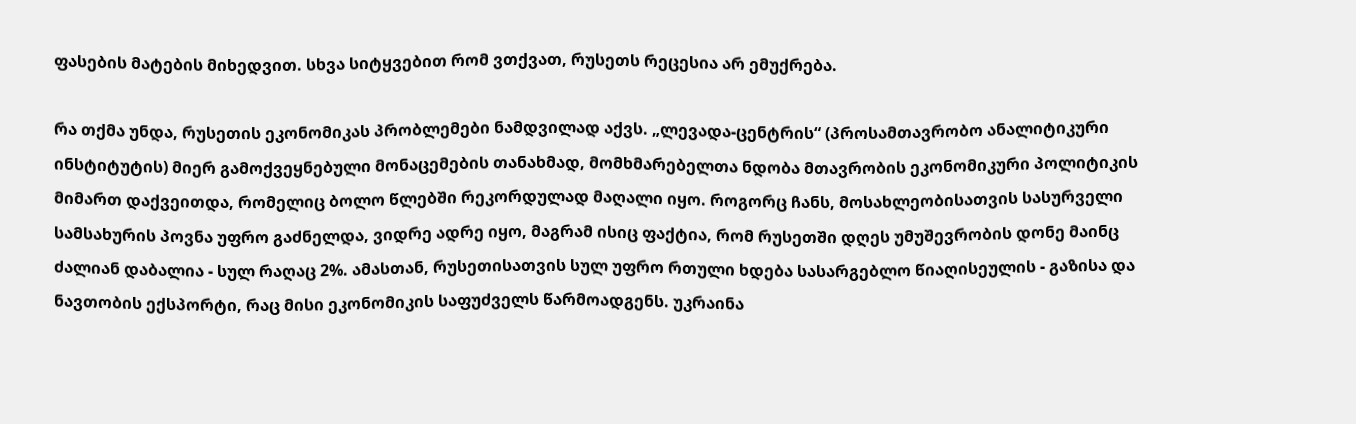ფასების მატების მიხედვით. სხვა სიტყვებით რომ ვთქვათ, რუსეთს რეცესია არ ემუქრება.

რა თქმა უნდა, რუსეთის ეკონომიკას პრობლემები ნამდვილად აქვს. „ლევადა-ცენტრის“ (პროსამთავრობო ანალიტიკური ინსტიტუტის) მიერ გამოქვეყნებული მონაცემების თანახმად, მომხმარებელთა ნდობა მთავრობის ეკონომიკური პოლიტიკის მიმართ დაქვეითდა, რომელიც ბოლო წლებში რეკორდულად მაღალი იყო. როგორც ჩანს, მოსახლეობისათვის სასურველი სამსახურის პოვნა უფრო გაძნელდა, ვიდრე ადრე იყო, მაგრამ ისიც ფაქტია, რომ რუსეთში დღეს უმუშევრობის დონე მაინც ძალიან დაბალია - სულ რაღაც 2%. ამასთან, რუსეთისათვის სულ უფრო რთული ხდება სასარგებლო წიაღისეულის - გაზისა და ნავთობის ექსპორტი, რაც მისი ეკონომიკის საფუძველს წარმოადგენს. უკრაინა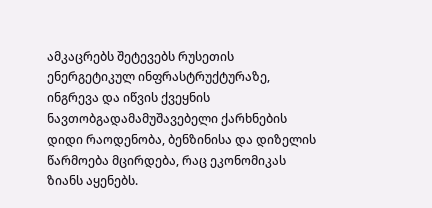ამკაცრებს შეტევებს რუსეთის ენერგეტიკულ ინფრასტრუქტურაზე, ინგრევა და იწვის ქვეყნის ნავთობგადამამუშავებელი ქარხნების დიდი რაოდენობა, ბენზინისა და დიზელის წარმოება მცირდება, რაც ეკონომიკას ზიანს აყენებს.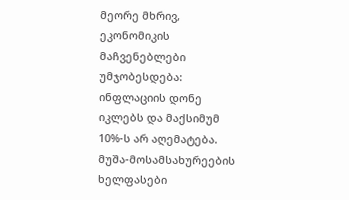მეორე მხრივ, ეკონომიკის მაჩვენებლები უმჯობესდება: ინფლაციის დონე იკლებს და მაქსიმუმ 10%-ს არ აღემატება. მუშა-მოსამსახურეების ხელფასები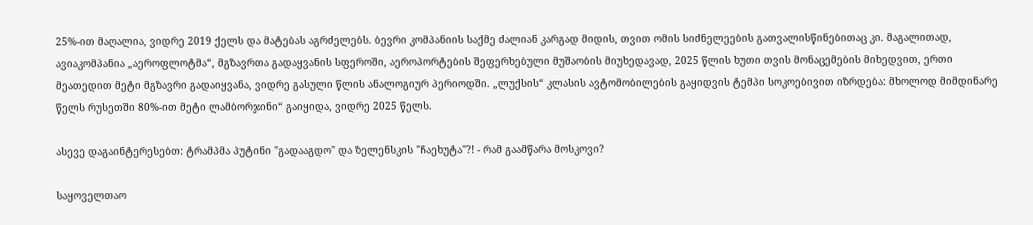25%-ით მაღალია, ვიდრე 2019 ქელს და მატებას აგრძელებს. ბევრი კომპანიის საქმე ძალიან კარგად მიდის, თვით ომის სიძნელეების გათვალისწინებითაც კი. მაგალითად, ავიაკომპანია „აეროფლოტმა“, მგზავრთა გადაყვანის სფეროში, აეროპორტების შეფერხებული მუშაობის მიუხედავად, 2025 წლის ხუთი თვის მონაცემების მიხედვით, ერთი მეათედით მეტი მგზავრი გადაიყვანა, ვიდრე გასული წლის ანალოგიურ პერიოდში. „ლუქსის“ კლასის ავტომობილების გაყიდვის ტემპი სოკოებივით იზრდება: მხოლოდ მიმდინარე წელს რუსეთში 80%-ით მეტი ლამბორჯინი“ გაიყიდა, ვიდრე 2025 წელს.

ასევე დაგაინტერესებთ: ტრამპმა პუტინი "გადააგდო" და ზელენსკის "ჩაეხუტა"?! - რამ გაამწარა მოსკოვი?

საყოველთაო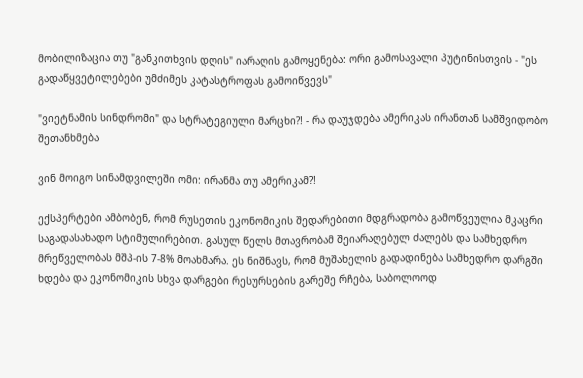მობილიზაცია თუ "განკითხვის დღის" იარაღის გამოყენება: ორი გამოსავალი პუტინისთვის - "ეს გადაწყვეტილებები უმძიმეს კატასტროფას გამოიწვევს"

"ვიეტნამის სინდრომი" და სტრატეგიული მარცხი?! - რა დაუჯდება ამერიკას ირანთან სამშვიდობო შეთანხმება

ვინ მოიგო სინამდვილეში ომი: ირანმა თუ ამერიკამ?!

ექსპერტები ამბობენ, რომ რუსეთის ეკონომიკის შედარებითი მდგრადობა გამოწვეულია მკაცრი საგადასახადო სტიმულირებით. გასულ წელს მთავრობამ შეიარაღებულ ძალებს და სამხედრო მრეწველობას მშპ-ის 7-8% მოახმარა. ეს ნიშნავს, რომ მუშახელის გადადინება სამხედრო დარგში ხდება და ეკონომიკის სხვა დარგები რესურსების გარეშე რჩება, საბოლოოდ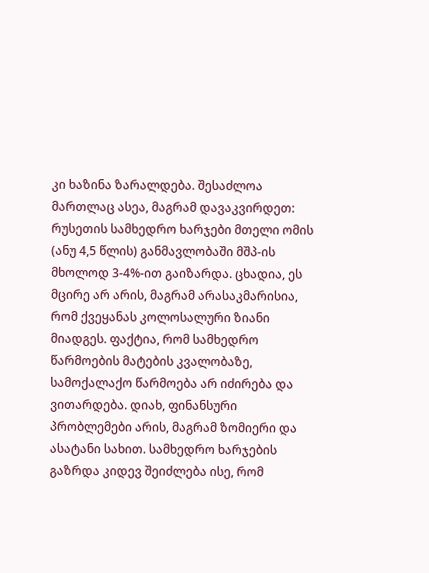კი ხაზინა ზარალდება. შესაძლოა მართლაც ასეა, მაგრამ დავაკვირდეთ: რუსეთის სამხედრო ხარჯები მთელი ომის (ანუ 4,5 წლის) განმავლობაში მშპ-ის მხოლოდ 3-4%-ით გაიზარდა. ცხადია, ეს მცირე არ არის, მაგრამ არასაკმარისია, რომ ქვეყანას კოლოსალური ზიანი მიადგეს. ფაქტია, რომ სამხედრო წარმოების მატების კვალობაზე, სამოქალაქო წარმოება არ იძირება და ვითარდება. დიახ, ფინანსური პრობლემები არის, მაგრამ ზომიერი და ასატანი სახით. სამხედრო ხარჯების გაზრდა კიდევ შეიძლება ისე, რომ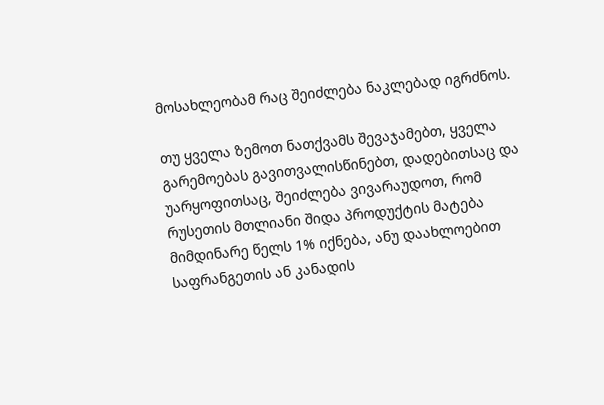მოსახლეობამ რაც შეიძლება ნაკლებად იგრძნოს.

თუ ყველა ზემოთ ნათქვამს შევაჯამებთ, ყველა გარემოებას გავითვალისწინებთ, დადებითსაც და უარყოფითსაც, შეიძლება ვივარაუდოთ, რომ რუსეთის მთლიანი შიდა პროდუქტის მატება მიმდინარე წელს 1% იქნება, ანუ დაახლოებით საფრანგეთის ან კანადის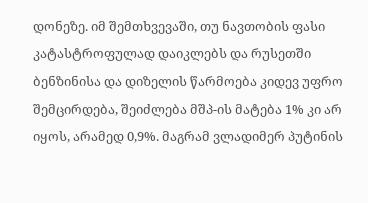დონეზე. იმ შემთხვევაში, თუ ნავთობის ფასი კატასტროფულად დაიკლებს და რუსეთში ბენზინისა და დიზელის წარმოება კიდევ უფრო შემცირდება, შეიძლება მშპ-ის მატება 1% კი არ იყოს, არამედ 0,9%. მაგრამ ვლადიმერ პუტინის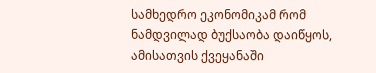სამხედრო ეკონომიკამ რომ ნამდვილად ბუქსაობა დაიწყოს, ამისათვის ქვეყანაში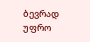ბევრად უფრო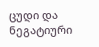ცუდი და ნეგატიური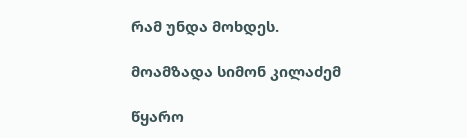რამ უნდა მოხდეს.

მოამზადა სიმონ კილაძემ

წყარო